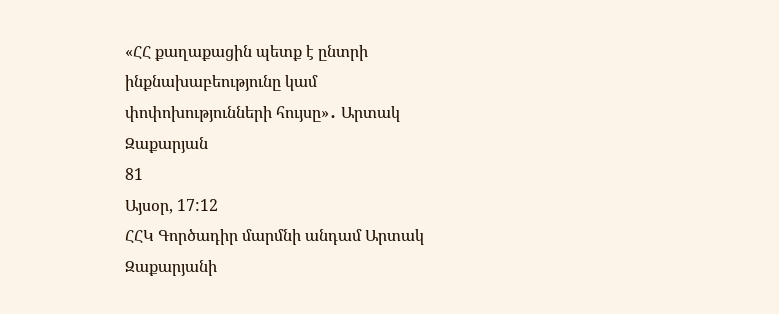«ՀՀ քաղաքացին պետք է ընտրի ինքնախաբեությունը կամ փոփոխությունների հույսը»․ Արտակ Զաքարյան
81
Այսօր, 17:12
ՀՀԿ Գործադիր մարմնի անդամ Արտակ Զաքարյանի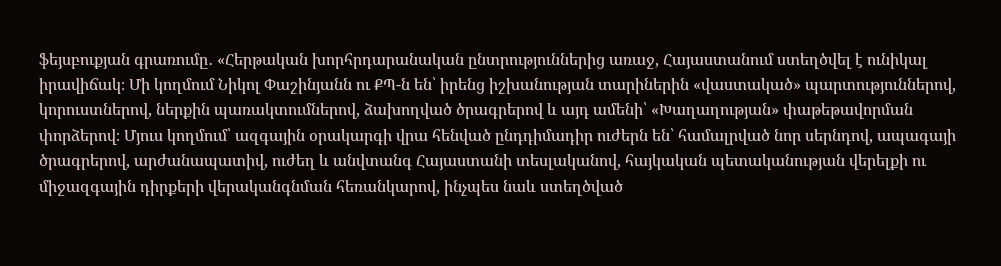ֆեյսբուքյան գրառումը․ «Հերթական խորհրդարանական ընտրություններից առաջ, Հայաստանում ստեղծվել է ունիկալ իրավիճակ։ Մի կողմում Նիկոլ Փաշինյանն ու ՔՊ-ն են՝ իրենց իշխանության տարիներին «վաստակած» պարտություններով, կորուստներով, ներքին պառակտումներով, ձախողված ծրագրերով և այդ ամենի՝ «Խաղաղության» փաթեթավորման փորձերով։ Մյուս կողմում՝ ազգային օրակարգի վրա հենված ընդդիմադիր ուժերն են՝ համալրված նոր սերնդով, ապագայի ծրագրերով, արժանապատիվ, ուժեղ և անվտանգ Հայաստանի տեսլականով, հայկական պետականության վերելքի ու միջազգային դիրքերի վերականգնման հեռանկարով, ինչպես նաև ստեղծված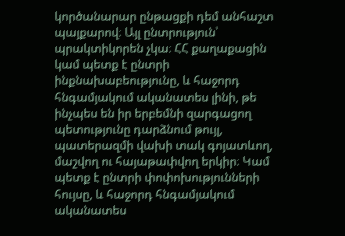կործանարար ընթացքի դեմ անհաշտ պայքարով։ Այլ ընտրություն՝ պրակտիկորեն չկա։ ՀՀ քաղաքացին կամ պետք է ընտրի ինքնախաբեությունը, և հաջորդ հնգամյակում ականատես լինի, թե ինչպես են իր երբեմնի զարգացող պետությունը դարձնում թույլ, պատերազմի վախի տակ գոյատևող, մաշվող ու հայաթափվող երկիր։ Կամ պետք է ընտրի փոփոխությունների հույսը, և հաջորդ հնգամյակում ականատես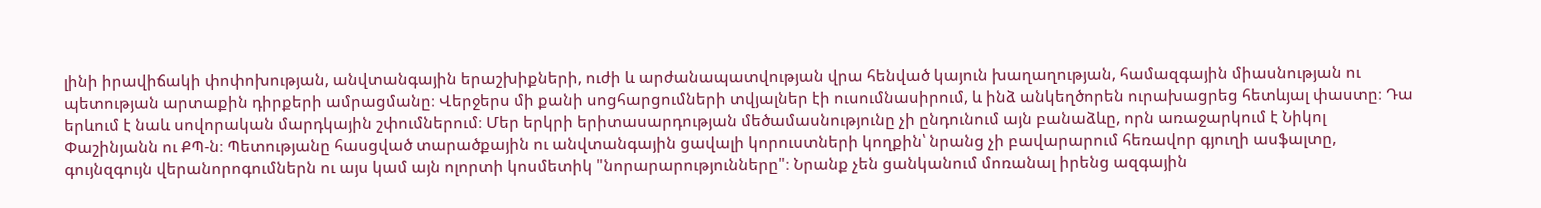լինի իրավիճակի փոփոխության, անվտանգային երաշխիքների, ուժի և արժանապատվության վրա հենված կայուն խաղաղության, համազգային միասնության ու պետության արտաքին դիրքերի ամրացմանը։ Վերջերս մի քանի սոցհարցումների տվյալներ էի ուսումնասիրում, և ինձ անկեղծորեն ուրախացրեց հետևյալ փաստը։ Դա երևում է նաև սովորական մարդկային շփումներում։ Մեր երկրի երիտասարդության մեծամասնությունը չի ընդունում այն բանաձևը, որն առաջարկում է Նիկոլ Փաշինյանն ու ՔՊ-ն։ Պետությանը հասցված տարածքային ու անվտանգային ցավալի կորուստների կողքին՝ նրանց չի բավարարում հեռավոր գյուղի ասֆալտը, գույնզգույն վերանորոգումներն ու այս կամ այն ոլորտի կոսմետիկ "նորարարությունները"։ Նրանք չեն ցանկանում մոռանալ իրենց ազգային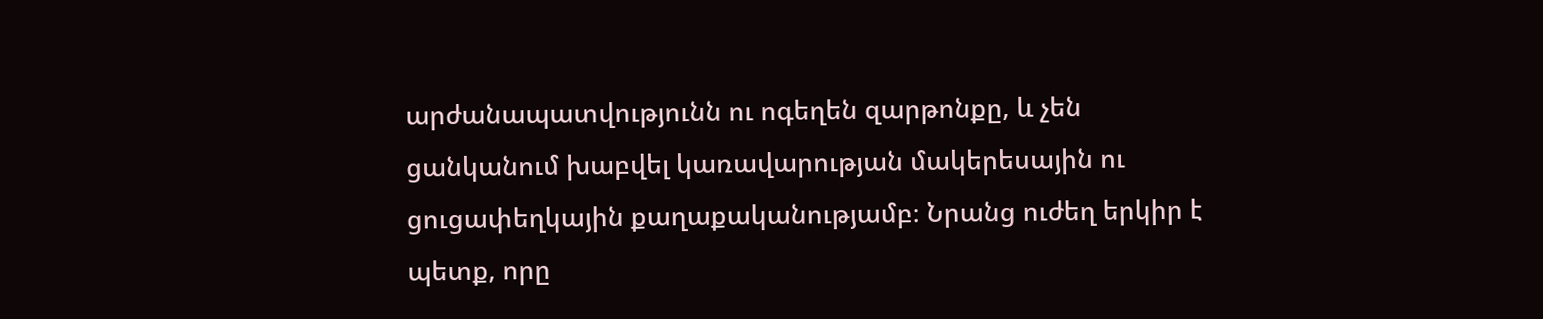արժանապատվությունն ու ոգեղեն զարթոնքը, և չեն ցանկանում խաբվել կառավարության մակերեսային ու ցուցափեղկային քաղաքականությամբ։ Նրանց ուժեղ երկիր է պետք, որը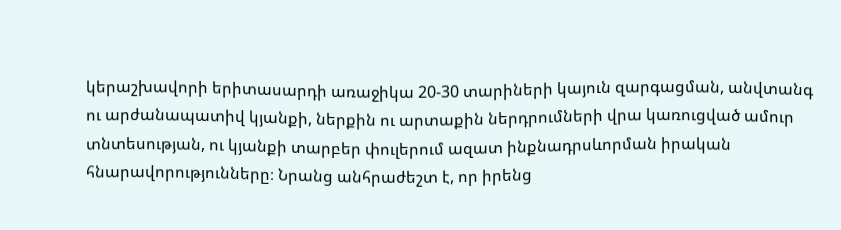կերաշխավորի երիտասարդի առաջիկա 20-30 տարիների կայուն զարգացման, անվտանգ ու արժանապատիվ կյանքի, ներքին ու արտաքին ներդրումների վրա կառուցված ամուր տնտեսության, ու կյանքի տարբեր փուլերում ազատ ինքնադրսևորման իրական հնարավորությունները։ Նրանց անհրաժեշտ է, որ իրենց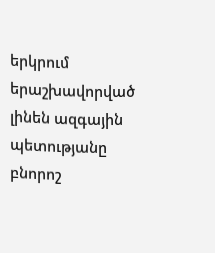երկրում երաշխավորված լինեն ազգային պետությանը բնորոշ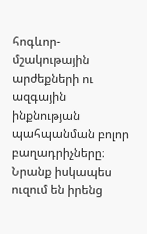հոգևոր-մշակութային արժեքների ու ազգային ինքնության պահպանման բոլոր բաղադրիչները։ Նրանք իսկապես ուզում են իրենց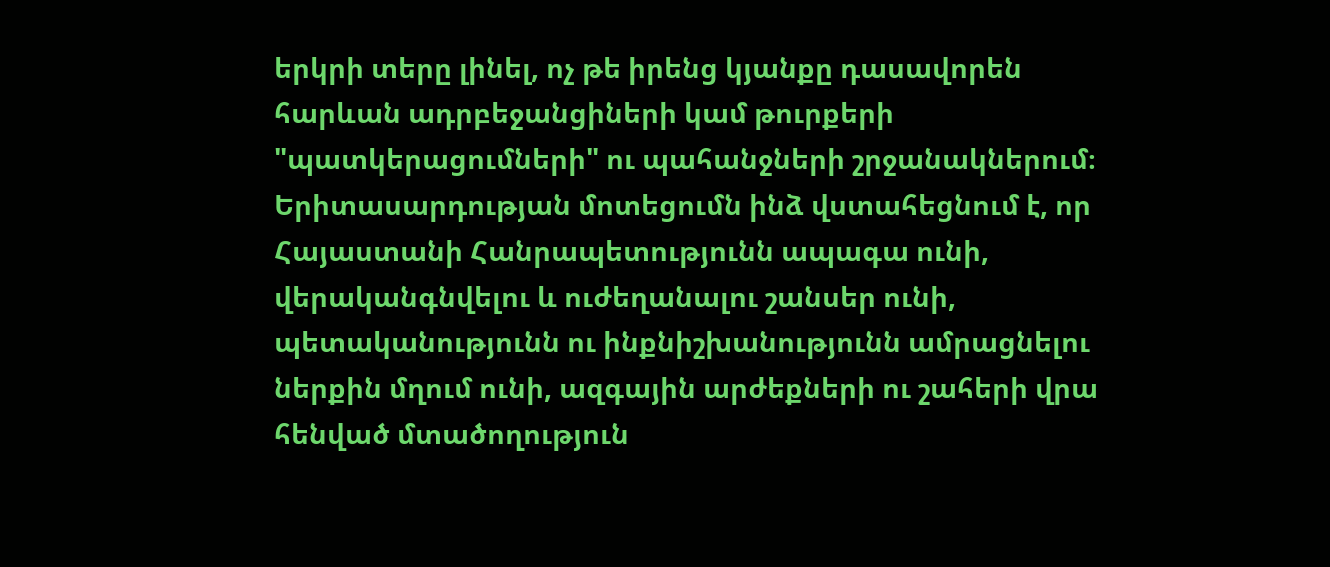երկրի տերը լինել, ոչ թե իրենց կյանքը դասավորեն հարևան ադրբեջանցիների կամ թուրքերի "պատկերացումների" ու պահանջների շրջանակներում։ Երիտասարդության մոտեցումն ինձ վստահեցնում է, որ Հայաստանի Հանրապետությունն ապագա ունի, վերականգնվելու և ուժեղանալու շանսեր ունի, պետականությունն ու ինքնիշխանությունն ամրացնելու ներքին մղում ունի, ազգային արժեքների ու շահերի վրա հենված մտածողություն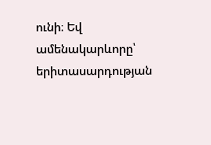ունի։ Եվ ամենակարևորը՝ երիտասարդության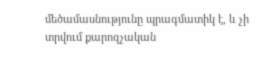մեծամասնությունը պրագմատիկ է, և չի տրվում քարոզչական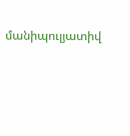մանիպուլյատիվ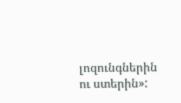լոզունգներին ու ստերին»: